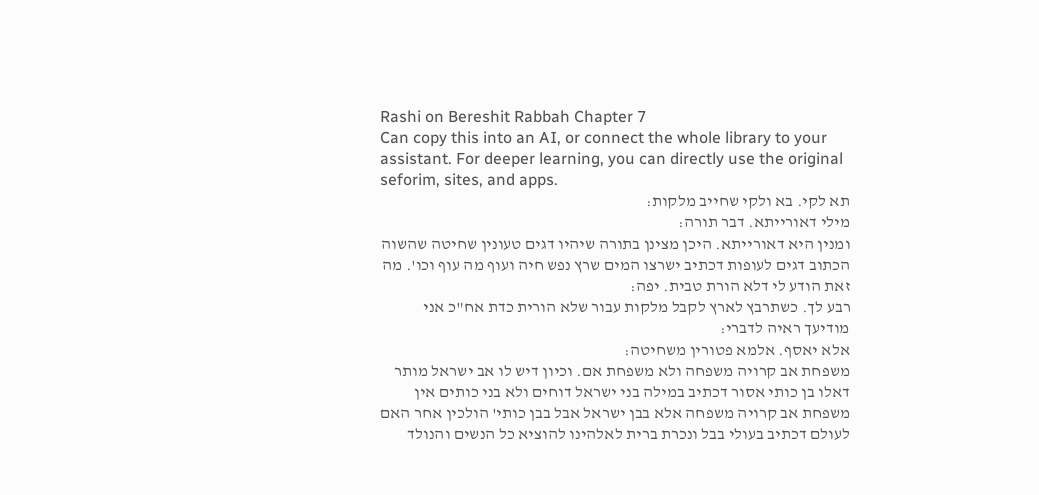Rashi on Bereshit Rabbah Chapter 7
Can copy this into an AI, or connect the whole library to your assistant. For deeper learning, you can directly use the original seforim, sites, and apps.
תא לקי. בא ולקי שחייב מלקות:
מילי דאורייתא. דבר תורה:
ומנין היא דאורייתא. היכן מצינן בתורה שיהיו דגים טעונין שחיטה שהשוה הכתוב דגים לעופות דכתיב ישרצו המים שרץ נפש חיה ועוף מה עוף וכו'. מה זאת הודע לי דלא הורת טבית. יפה:
רבע לך. כשתרבץ לארץ לקבל מלקות עבור שלא הורית כדת אח"כ אני מודיעך ראיה לדברי:
אלא יאסף. אלמא פטורין משחיטה:
משפחת אב קרויה משפחה ולא משפחת אם. וכיון דיש לו אב ישראל מותר דאלו בן כותי אסור דכתיב במילה בני ישראל דוחים ולא בני כותים אין משפחת אב קרויה משפחה אלא בבן ישראל אבל בבן כותי' הולכין אחר האם לעולם דכתיב בעולי בבל ונכרת ברית לאלהינו להוציא כל הנשים והנולד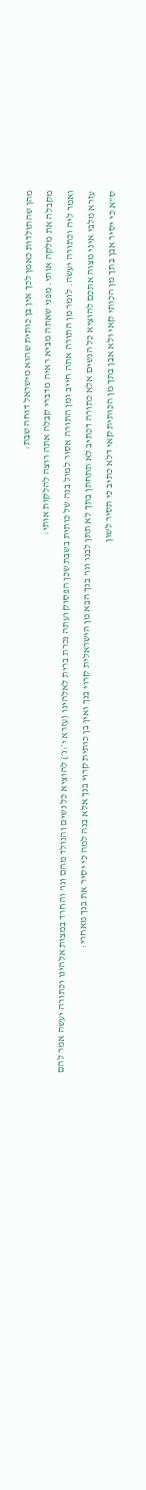מהן שהתולדות כאמן לכך אין בן כותית שהוא מישראל דוחה שבת:
מקבלה את מלקה אותי. מפני שאתה מביא ראיה מדברי קבלה אתה רוצה להלקות אותי:
ואמר ליה וכתורה יעשה. לומר מן התורה אתה חייב ומן התורה אסור למול בנה של כותית בשבת שכן הפסוק ועתה נכרת ברית לאלהינו (עזרא י׳:ג׳) להוציא כל נשים והנולד מהם וגו' והחרד במצות אלהינו וכתורה יעשה אמר להם עזרא מלבי איני מצוה אתכם להוציא כל הנשים אלא כתורה דכתיב לא תתחתן בתך לא תתן לבנו וגו' בנך הבא מן הישראלית קרוי בנך ואין בן כותית קרוי בנך אלא בנה למה כי יסיר את בנך מאחרי:
ס"א כי יסיר אבן בתך מן הכותי קאי ולא אבן בתך מן הכותית קאי דלא כתיב כי תסיר לשון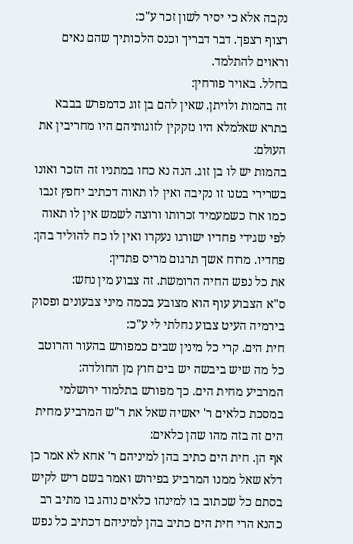נקבה אלא כי יסיר לשון זכר ע"כ:
רצוף רצפך. דבר דבריך וכנס הלכותיך שהם נאים וראוים להתלמד.
בחלל. באויר פורחין:
זה בהמות ולויתן. שאין להם בן זוג כדמפרש בבבא בתרא שאלמלא היו נזקקין לזוגותיהם היו מחריבין את העולם:
בהמות יש לו בן זוג. הנה נא כחו במתניו זה הזכר ואונו בשרירי בטנו זו נקיבה ואין לו תאוה דכתיב יחפץ זנבו כמו ארז כשמעמיד זכרותו ורוצה לשמש אין לו תאוה לפי שגידי פחדיו ישורגו נעקרו ואין לו כח להוליד בהן:
פחדיו. מרוח אשך תרגום מריס פתדין:
את כל נפש החיה הרומשת. זה צבוע מין נחש:
ס"א הצבוע עוף הוא מצובע בכמה מיני צבעונים ופסוק בירמיה העיט צבוע נחלתי לי ע"כ:
חית הים. קרי כל מינין שבים כמפורש בהעור והרוטב כל מה שיש ביבשה יש בים חוץ מן החולדה:
המרביע מחית הים. כך מפורש בתלמוד ירושלמי במסכת כלאים ר' יאשיה שאל את ר"ש המרביע מחית הים זה בזה מהו שהן כלאים:
אף הן. חית הים כתיב בהן למיניהם ר' אחא לא אמר כן דלא שאל ממנו המרביע בפירוש ואמר בשם ריש לקיש בסתם כל שכתוב בו למינהו כלאים נוהג בו מתיב רב כהנא הרי חית הים כתיב בהן למיניהם דכתיב כל נפש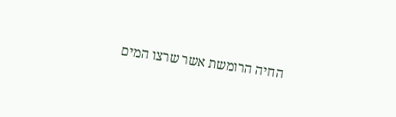החיה הרומשת אשר שרצו המים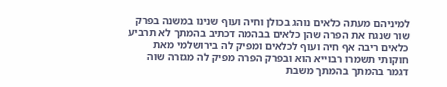למיניהם מעתה כלאים נוהג בכולן וחיה ועוף שנינו במשנה בפרק שור שנגח את הפרה שהן כלאים בבהמה דכתיב בהמתך לא תרביע כלאים ריבה אף חיה ועוף לכלאים ומפיק לה בירושלמי מאת חוקותי תשמרו רבוייא הוא ובפרק הפרה מפיק לה מגזרה שוה דגמר בהמתך בהמתך משבת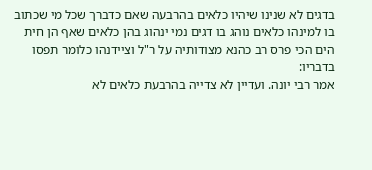בדגים לא שנינו שיהיו כלאים בהרבעה שאם כדברך שכל מי שכתוב בו למינהו כלאים נוהג בו דגים נמי ינהוג בהן כלאים שאף הן חית הים הכי פרס רב כהנא מצודותיה על ר"ל וציידנהו כלומר תפסו בדבריו:
אמר רבי יונה. ועדיין לא צדייה בהרבעת כלאים לא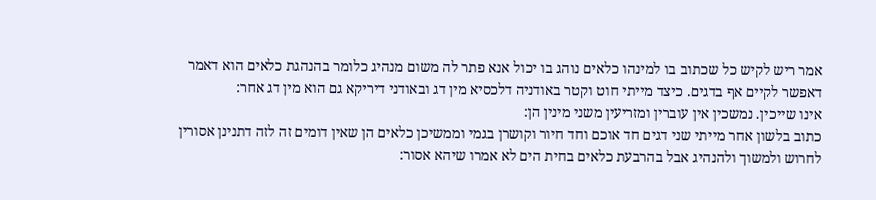אמר ריש לקיש כל שכתוב בו למינהו כלאים נוהג בו יכול אנא פתר לה משום מנהיג כלומר בהנהגת כלאים הוא דאמר דאפשר לקיים אף בדגים. כיצד מייתי חוט וקטר באודניה דלכסיא מין דג ובאודני דיריקא גם הוא מין דג אחר:
אינו שייכין. נמשכין אין עוברין ומזריעין משני מינין הן:
כתוב בלשון אחר מייתי שני דגים חד אוכם וחד חיור וקושרן בגמי וממשיכן כלאים הן שאין דומים זה לזה דתנינן אסורין לחרוש ולמשוך ולהנהיג אבל בהרבעת כלאים בחית הים לא אמרו שיהא אסור: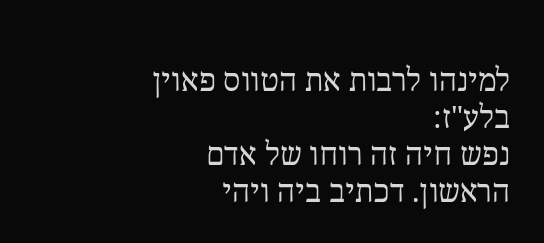למינהו לרבות את הטווס פאוין בלע"ז:
נפש חיה זה רוחו של אדם הראשון. דכתיב ביה ויהי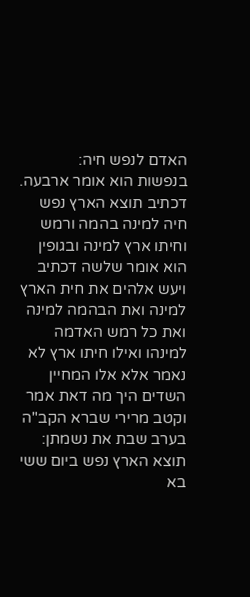האדם לנפש חיה:
בנפשות הוא אומר ארבעה. דכתיב תוצא הארץ נפש חיה למינה בהמה ורמש וחיתו ארץ למינה ובגופין הוא אומר שלשה דכתיב ויעש אלהים את חית הארץ למינה ואת הבהמה למינה ואת כל רמש האדמה למינהו ואילו חיתו ארץ לא נאמר אלא אלו המחיין השדים היך מה דאת אמר וקטב מרירי שברא הקב"ה בערב שבת את נשמתן:
תוצא הארץ נפש ביום ששי בא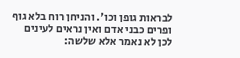לבראות גופן וכו'. והניחן רוח בלא גוף ופרים כבני אדם ואין נראים לעינים לכן לא נאמר אלא שלשה: